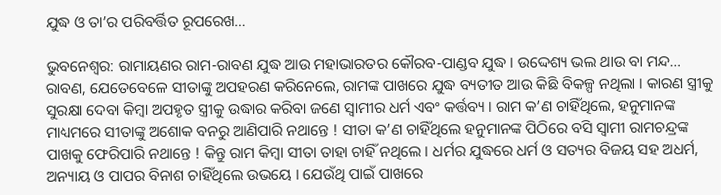ଯୁଦ୍ଧ ଓ ତା’ର ପରିବର୍ତ୍ତିତ ରୂପରେଖ…

ଭୁବନେଶ୍ୱର: ରାମାୟଣର ରାମ-ରାବଣ ଯୁଦ୍ଧ ଆଉ ମହାଭାରତର କୌରବ-ପାଣ୍ଡବ ଯୁଦ୍ଧ । ଉଦ୍ଦେଶ୍ୟ ଭଲ ଥାଉ ବା ମନ୍ଦ… ରାବଣ, ଯେତେବେଳେ ସୀତାଙ୍କୁ ଅପହରଣ କରିନେଲେ, ରାମଙ୍କ ପାଖରେ ଯୁଦ୍ଧ ବ୍ୟତୀତ ଆଉ କିଛି ବିକଳ୍ପ ନଥିଲା । କାରଣ ସ୍ତ୍ରୀକୁ ସୁରକ୍ଷା ଦେବା କିମ୍ବା ଅପହୃତ ସ୍ତ୍ରୀକୁ ଉଦ୍ଧାର କରିବା ଜଣେ ସ୍ବାମୀର ଧର୍ମ ଏବଂ କର୍ତ୍ତବ୍ୟ । ରାମ କ’ଣ ଚାହିଁଥିଲେ, ହନୁମାନଙ୍କ ମାଧ୍ୟମରେ ସୀତାଙ୍କୁ ଅଶୋକ ବନରୁ ଆଣିପାରି ନଥାନ୍ତେ ! ସୀତା କ’ଣ ଚାହିଁଥିଲେ ହନୁମାନଙ୍କ ପିଠିରେ ବସି ସ୍ବାମୀ ରାମଚନ୍ଦ୍ରଙ୍କ ପାଖକୁ ଫେରିପାରି ନଥାନ୍ତେ ! କିନ୍ତୁ ରାମ କିମ୍ବା ସୀତା ତାହା ଚାହିଁ ନଥିଲେ । ଧର୍ମର ଯୁଦ୍ଧରେ ଧର୍ମ ଓ ସତ୍ୟର ବିଜୟ ସହ ଅଧର୍ମ, ଅନ୍ୟାୟ ଓ ପାପର ବିନାଶ ଚାହିଁଥିଲେ ଉଭୟେ । ଯେଉଁଥି ପାଇଁ ପାଖରେ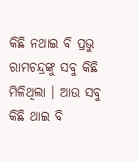କିଛି ନଥାଇ ବି ପ୍ରଭୁ ରାମଚନ୍ଦ୍ରଙ୍କୁ ସବୁ କିଛି ମିଳିଥିଲା । ଆଉ ସବୁ କିଛି ଥାଇ ବି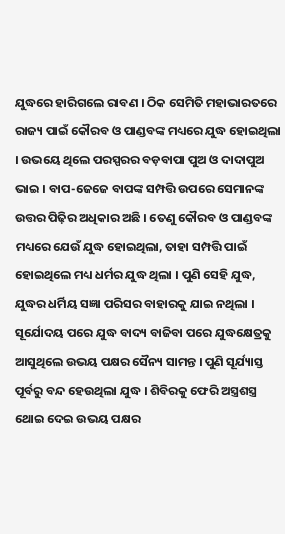ଯୁଦ୍ଧରେ ହାରିଗଲେ ରାବଣ । ଠିକ ସେମିତି ମହାଭାରତରେ ରାଜ୍ୟ ପାଇଁ କୌରବ ଓ ପାଣ୍ଡବଙ୍କ ମଧ୍ୟରେ ଯୁଦ୍ଧ ହୋଇଥିଲା । ଉଭୟେ ଥିଲେ ପରସ୍ପରର ବଡ଼ବାପା ପୁଅ ଓ ଦାଦାପୁଅ ଭାଇ । ବାପ-ଜେଜେ ବାପଙ୍କ ସମ୍ପତ୍ତି ଉପରେ ସେମାନଙ୍କ ଉତ୍ତର ପିଢ଼ିର ଅଧିକାର ଅଛି । ତେଣୁ କୌରବ ଓ ପାଣ୍ଡବଙ୍କ ମଧ୍ୟରେ ଯେଉଁ ଯୁଦ୍ଧ ହୋଇଥିଲା, ତାହା ସମ୍ପତ୍ତି ପାଇଁ ହୋଇଥିଲେ ମଧ୍ୟ ଧର୍ମର ଯୁଦ୍ଧ ଥିଲା । ପୁଣି ସେହି ଯୁଦ୍ଧ, ଯୁଦ୍ଧର ଧର୍ମିୟ ସଜ୍ଞା ପରିସର ବାହାରକୁ ଯାଇ ନଥିଲା । ସୂର୍ଯୋଦୟ ପରେ ଯୁଦ୍ଧ ବାଦ୍ୟ ବାଜିବା ପରେ ଯୁଦ୍ଧକ୍ଷେତ୍ରକୁ ଆସୁଥିଲେ ଉଭୟ ପକ୍ଷର ସୈନ୍ୟ ସାମନ୍ତ । ପୁଣି ସୂର୍ଯ୍ୟାସ୍ତ ପୂର୍ବରୁ ବନ୍ଦ ହେଉଥିଲା ଯୁଦ୍ଧ । ଶିବିରକୁ ଫେରି ଅସ୍ତ୍ରଶସ୍ତ୍ର ଥୋଇ ଦେଇ ଉଭୟ ପକ୍ଷର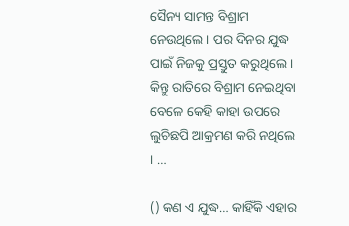ସୈନ୍ୟ ସାମନ୍ତ ବିଶ୍ରାମ ନେଉଥିଲେ । ପର ଦିନର ଯୁଦ୍ଧ ପାଇଁ ନିଜକୁ ପ୍ରସ୍ତୁତ କରୁଥିଲେ । କିନ୍ତୁ ରାତିରେ ବିଶ୍ରାମ ନେଇଥିବା ବେଳେ କେହି କାହା ଉପରେ ଲୁଚିଛପି ଆକ୍ରମଣ କରି ନଥିଲେ । …

() କଣ ଏ ଯୁଦ୍ଧ… କାହିଁକି ଏହାର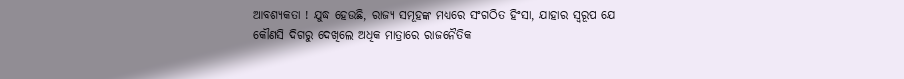ଆବଶ୍ୟକତା ! ଯୁଦ୍ଧ ହେଉଛି, ରାଜ୍ୟ ସମୂହଙ୍କ ମଧ୍ୟରେ ସଂଗଠିତ ହିଂସା, ଯାହାର ସ୍ବରୂପ ଯେ କୌଣସି ଦିଗରୁ ଦେଖିଲେ ଅଧିକ ମାତ୍ରାରେ ରାଜନୈତିକ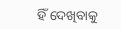ହିଁ ଦେଖିବାକୁ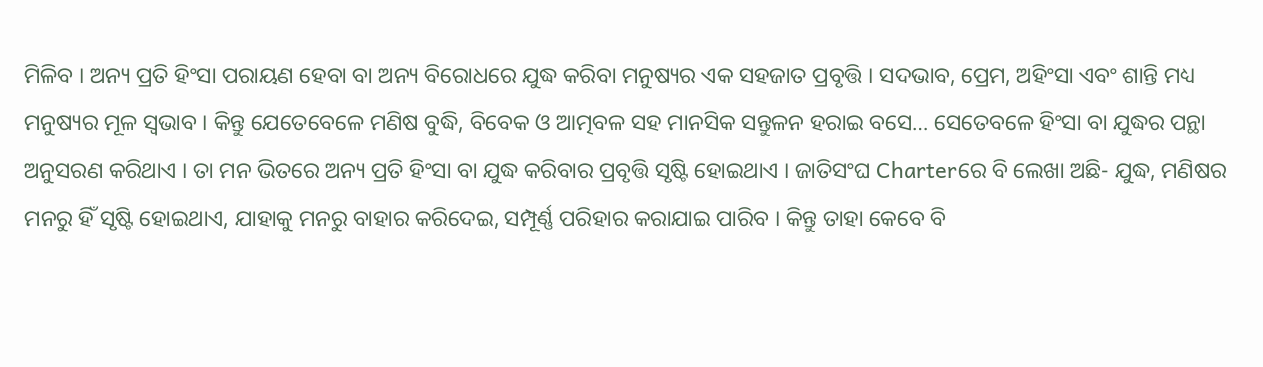ମିଳିବ । ଅନ୍ୟ ପ୍ରତି ହିଂସା ପରାୟଣ ହେବା ବା ଅନ୍ୟ ବିରୋଧରେ ଯୁଦ୍ଧ କରିବା ମନୁଷ୍ୟର ଏକ ସହଜାତ ପ୍ରବୃତ୍ତି । ସଦଭାବ, ପ୍ରେମ, ଅହିଂସା ଏବଂ ଶାନ୍ତି ମଧ୍ୟ ମନୁଷ୍ୟର ମୂଳ ସ୍ବଭାବ । କିନ୍ତୁ ଯେତେବେଳେ ମଣିଷ ବୁଦ୍ଧି, ବିବେକ ଓ ଆତ୍ମବଳ ସହ ମାନସିକ ସନ୍ତୁଳନ ହରାଇ ବସେ… ସେତେବଳେ ହିଂସା ବା ଯୁଦ୍ଧର ପନ୍ଥା ଅନୁସରଣ କରିଥାଏ । ତା ମନ ଭିତରେ ଅନ୍ୟ ପ୍ରତି ହିଂସା ବା ଯୁଦ୍ଧ କରିବାର ପ୍ରବୃତ୍ତି ସୃଷ୍ଟି ହୋଇଥାଏ । ଜାତିସଂଘ Charterରେ ବି ଲେଖା ଅଛି- ଯୁଦ୍ଧ, ମଣିଷର ମନରୁ ହିଁ ସୃଷ୍ଟି ହୋଇଥାଏ, ଯାହାକୁ ମନରୁ ବାହାର କରିଦେଇ, ସମ୍ପୂର୍ଣ୍ଣ ପରିହାର କରାଯାଇ ପାରିବ । କିନ୍ତୁ ତାହା କେବେ ବି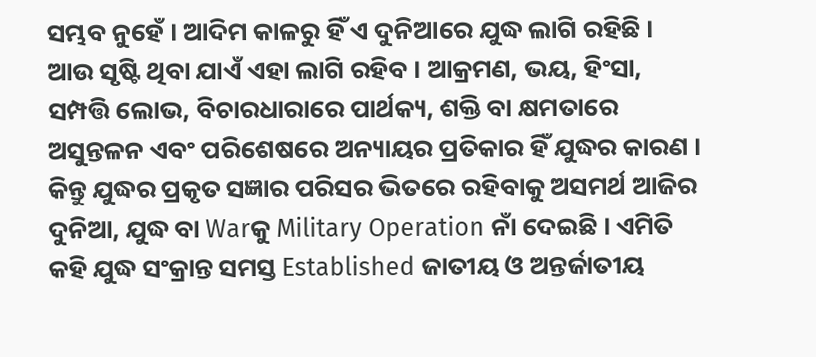ସମ୍ଭବ ନୁହେଁ । ଆଦିମ କାଳରୁ ହିଁ ଏ ଦୁନିଆରେ ଯୁଦ୍ଧ ଲାଗି ରହିଛି । ଆଉ ସୃଷ୍ଟି ଥିବା ଯାଏଁ ଏହା ଲାଗି ରହିବ । ଆକ୍ରମଣ, ଭୟ, ହିଂସା, ସମ୍ପତ୍ତି ଲୋଭ, ବିଚାରଧାରାରେ ପାର୍ଥକ୍ୟ, ଶକ୍ତି ବା କ୍ଷମତାରେ ଅସୁନ୍ତଳନ ଏବଂ ପରିଶେଷରେ ଅନ୍ୟାୟର ପ୍ରତିକାର ହିଁ ଯୁଦ୍ଧର କାରଣ । କିନ୍ତୁ ଯୁଦ୍ଧର ପ୍ରକୃତ ସଜ୍ଞାର ପରିସର ଭିତରେ ରହିବାକୁ ଅସମର୍ଥ ଆଜିର ଦୁନିଆ, ଯୁଦ୍ଧ ବା Warକୁ Military Operation ନାଁ ଦେଇଛି । ଏମିତି କହି ଯୁଦ୍ଧ ସଂକ୍ରାନ୍ତ ସମସ୍ତ Established ଜାତୀୟ ଓ ଅନ୍ତର୍ଜାତୀୟ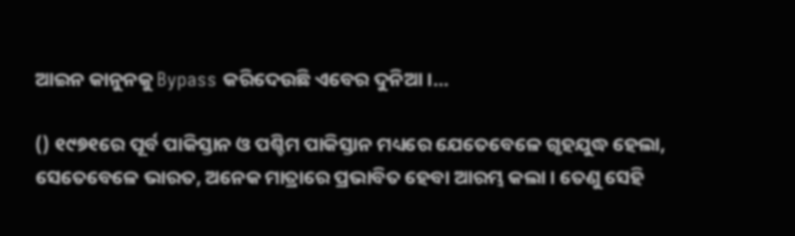ଆଇନ କାନୁନକୁ Bypass କରିଦେଉଛି ଏବେର ଦୁନିଆ ।…

() ୧୯୭୧ରେ ପୂର୍ବ ପାକିସ୍ତାନ ଓ ପଶ୍ଚିମ ପାକିସ୍ତାନ ମଧ୍ୟରେ ଯେତେବେଳେ ଗୃହଯୁଦ୍ଧ ହେଲା, ସେତେବେଳେ ଭାରତ, ଅନେକ ମାତ୍ରାରେ ପ୍ରଭାବିତ ହେବା ଆରମ୍ଭ କଲା । ତେଣୁ ସେହି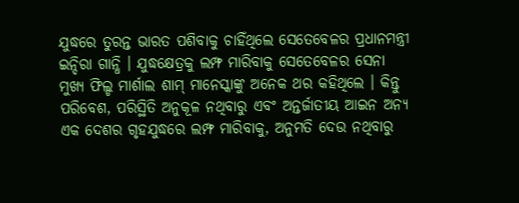ଯୁଦ୍ଧରେ ତୁରନ୍ତ ଭାରତ ପଶିବାକୁ ଚାହିଁଥିଲେ ସେତେବେଳର ପ୍ରଧାନମନ୍ତ୍ରୀ ଇନ୍ଦିରା ଗାନ୍ଧି । ଯୁଦ୍ଧକ୍ଷେତ୍ରକୁ ଲମ୍ଫ ମାରିବାକୁ ସେତେବେଳର ସେନା ମୁଖ୍ୟ ଫିଲ୍ଡ ମାର୍ଶାଲ ଶାମ୍ ମାନେସ୍କାଙ୍କୁ ଅନେକ ଥର କହିଥିଲେ । କିନ୍ତୁ ପରିବେଶ, ପରିସ୍ଥିତି ଅନୁକୂଳ ନଥିବାରୁ ଏବଂ ଅନ୍ତର୍ଜାତୀୟ ଆଇନ ଅନ୍ୟ ଏକ ଦେଶର ଗୃହଯୁଦ୍ଧରେ ଲମ୍ଫ ମାରିବାକୁ, ଅନୁମତି ଦେଉ ନଥିବାରୁ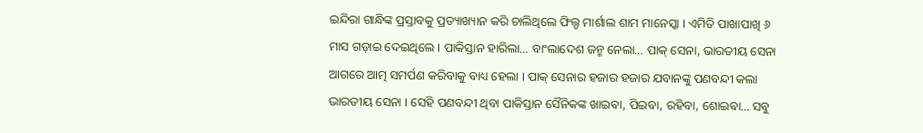ଇନ୍ଦିରା ଗାନ୍ଧିଙ୍କ ପ୍ରସ୍ତାବକୁ ପ୍ରତ୍ୟାଖ୍ୟାନ କରି ଚାଲିଥିଲେ ଫିଲ୍ଡ ମାର୍ଶାଲ ଶାମ ମାନେସ୍କା । ଏମିତି ପାଖାପାଖି ୬ ମାସ ଗଡ଼ାଇ ଦେଇଥିଲେ । ପାକିସ୍ତାନ ହାରିଲା… ବାଂଲାଦେଶ ଜନ୍ମ ନେଲା… ପାକ୍ ସେନା, ଭାରତୀୟ ସେନା ଆଗରେ ଆତ୍ମ ସମର୍ପଣ କରିବାକୁ ବାଧ୍ୟ ହେଲା । ପାକ୍ ସେନାର ହଜାର ହଜାର ଯବାନଙ୍କୁ ପଣବନ୍ଦୀ କଲା ଭାରତୀୟ ସେନା । ସେହି ପଣବନ୍ଦୀ ଥିବା ପାକିସ୍ତାନ ସୈନିକଙ୍କ ଖାଇବା, ପିଇବା, ରହିବା, ଶୋଇବା… ସବୁ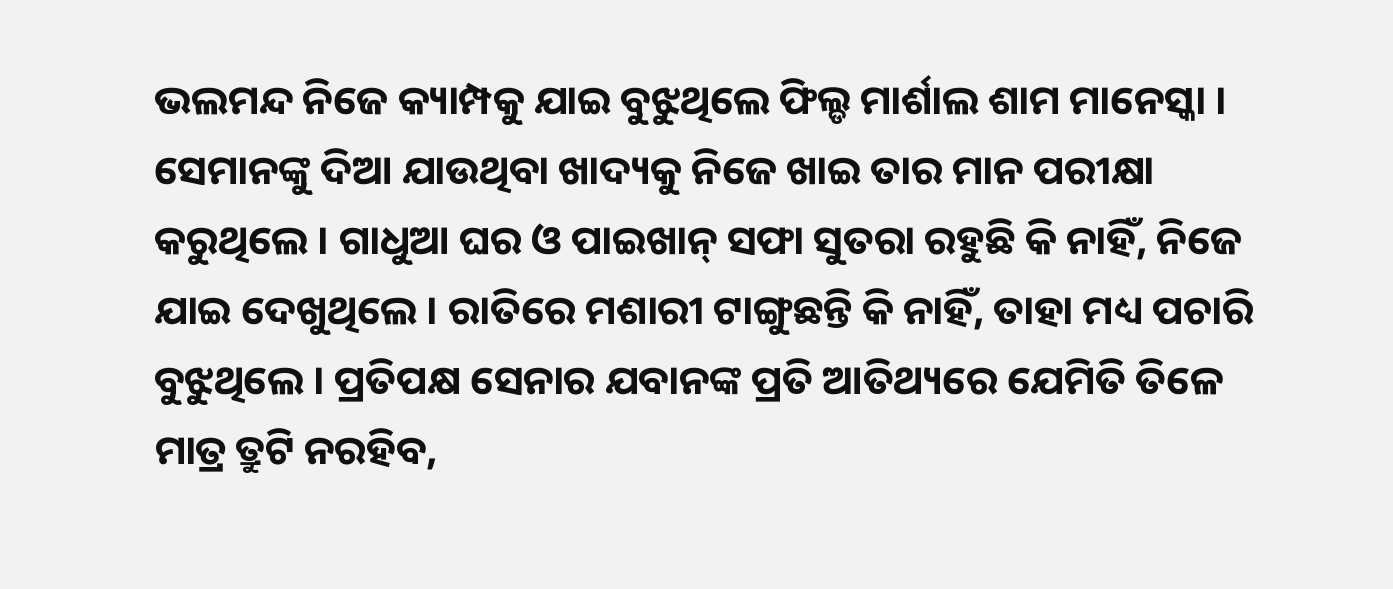ଭଲମନ୍ଦ ନିଜେ କ୍ୟାମ୍ପକୁ ଯାଇ ବୁଝୁଥିଲେ ଫିଲ୍ଡ ମାର୍ଶାଲ ଶାମ ମାନେସ୍କା । ସେମାନଙ୍କୁ ଦିଆ ଯାଉଥିବା ଖାଦ୍ୟକୁ ନିଜେ ଖାଇ ତାର ମାନ ପରୀକ୍ଷା କରୁଥିଲେ । ଗାଧୁଆ ଘର ଓ ପାଇଖାନ୍ ସଫା ସୁତରା ରହୁଛି କି ନାହିଁ, ନିଜେ ଯାଇ ଦେଖୁଥିଲେ । ରାତିରେ ମଶାରୀ ଟାଙ୍ଗୁଛନ୍ତି କି ନାହିଁ, ତାହା ମଧ୍ୟ ପଚାରି ବୁଝୁଥିଲେ । ପ୍ରତିପକ୍ଷ ସେନାର ଯବାନଙ୍କ ପ୍ରତି ଆତିଥ୍ୟରେ ଯେମିତି ତିଳେ ମାତ୍ର ତ୍ରୁଟି ନରହିବ,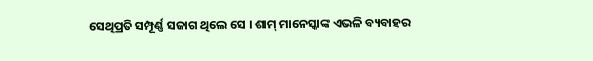ସେଥିପ୍ରତି ସମ୍ପୂର୍ଣ୍ଣ ସଜାଗ ଥିଲେ ସେ । ଶାମ୍ ମାନେସ୍କାଙ୍କ ଏଭଳି ବ୍ୟବାହର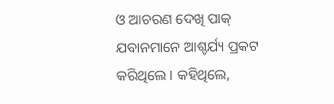ଓ ଆଚରଣ ଦେଖି ପାକ୍ ଯବାନମାନେ ଆଶ୍ଚର୍ଯ୍ୟ ପ୍ରକଟ କରିଥିଲେ । କହିଥିଲେ,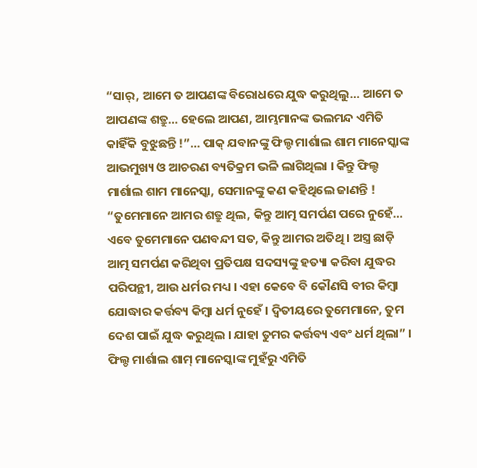“ସାର୍, ଆମେ ତ ଆପଣଙ୍କ ବିରୋଧରେ ଯୁଦ୍ଧ କରୁଥିଲୁ… ଆମେ ତ ଆପଣଙ୍କ ଶତ୍ରୁ… ହେଲେ ଆପଣ, ଆମ୍ଭମାନଙ୍କ ଭଲମନ୍ଦ ଏମିତି କାହିଁକି ବୁଝୁଛନ୍ତି !”… ପାକ୍ ଯବାନଙ୍କୁ ଫିଲ୍ଡ ମାର୍ଶାଲ ଶାମ ମାନେସ୍କାଙ୍କ ଆଭମୁଖ୍ୟ ଓ ଆଚରଣ ବ୍ୟତିକ୍ରମ ଭଳି ଲାଗିଥିଲା । କିନ୍ତୁ ଫିଲ୍ଡ ମାର୍ଶାଲ ଶାମ ମାନେସ୍କା, ସେମାନଙ୍କୁ କଣ କହିଥିଲେ ଜାଣନ୍ତି ! “ତୁମେମାନେ ଆମର ଶତ୍ରୁ ଥିଲ, କିନ୍ତୁ ଆତ୍ମ ସମର୍ପଣ ପରେ ନୁହେଁ… ଏବେ ତୁମେମାନେ ପଣବନ୍ଦୀ ସତ, କିନ୍ତୁ ଆମର ଅତିଥି । ଅସ୍ତ୍ର ଛାଡ଼ି ଆତ୍ମ ସମର୍ପଣ କରିଥିବା ପ୍ରତିପକ୍ଷ ସଦସ୍ୟଙ୍କୁ ହତ୍ୟା କରିବା ଯୁଦ୍ଧର ପରିପନ୍ଥୀ, ଆଉ ଧର୍ମର ମଧ୍ୟ । ଏହା କେବେ ବି କୌଣସି ବୀର କିମ୍ବା ଯୋଦ୍ଧାର କର୍ତ୍ତବ୍ୟ କିମ୍ବା ଧର୍ମ ନୁହେଁ । ଦ୍ବିତୀୟରେ ତୁମେମାନେ, ତୁମ ଦେଶ ପାଇଁ ଯୁଦ୍ଧ କରୁଥିଲ । ଯାହା ତୁମର କର୍ତ୍ତବ୍ୟ ଏବଂ ଧର୍ମ ଥିଲା” । ଫିଲ୍ଡ ମାର୍ଶାଲ ଶାମ୍ ମାନେସ୍କାଙ୍କ ମୁହଁରୁ ଏମିତି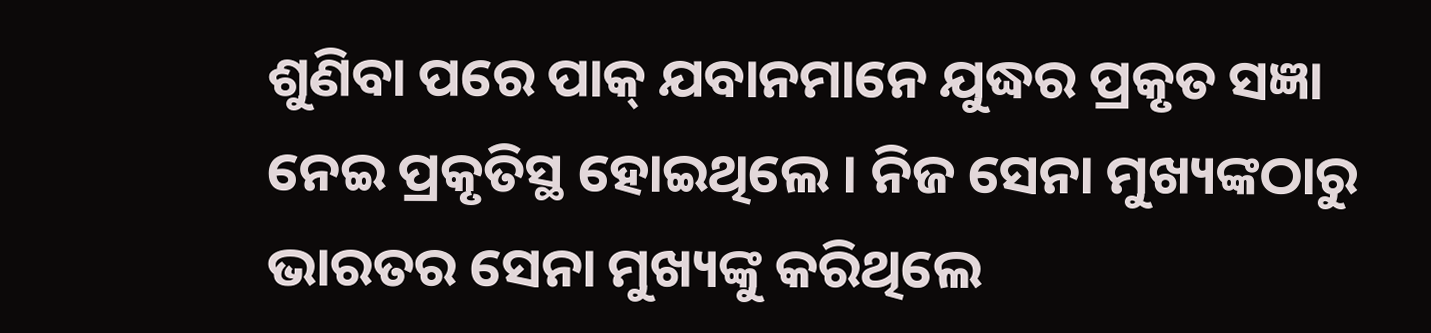ଶୁଣିବା ପରେ ପାକ୍ ଯବାନମାନେ ଯୁଦ୍ଧର ପ୍ରକୃତ ସଜ୍ଞା ନେଇ ପ୍ରକୃତିସ୍ଥ ହୋଇଥିଲେ । ନିଜ ସେନା ମୁଖ୍ୟଙ୍କଠାରୁ ଭାରତର ସେନା ମୁଖ୍ୟଙ୍କୁ କରିଥିଲେ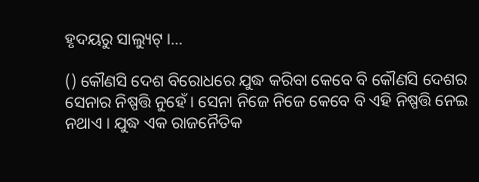ହୃଦୟରୁ ସାଲ୍ୟୁଟ୍ ।…

() କୌଣସି ଦେଶ ବିରୋଧରେ ଯୁଦ୍ଧ କରିବା କେବେ ବି କୌଣସି ଦେଶର ସେନାର ନିଷ୍ପତ୍ତି ନୁହେଁ । ସେନା ନିଜେ ନିଜେ କେବେ ବି ଏହି ନିଷ୍ପତ୍ତି ନେଇ ନଥାଏ । ଯୁଦ୍ଧ ଏକ ରାଜନୈତିକ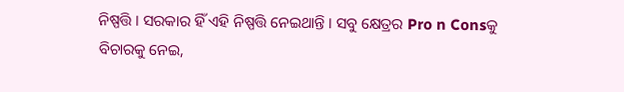ନିଷ୍ପତ୍ତି । ସରକାର ହିଁ ଏହି ନିଷ୍ପତ୍ତି ନେଇଥାନ୍ତି । ସବୁ କ୍ଷେତ୍ରର Pro n Consକୁ ବିଚାରକୁ ନେଇ,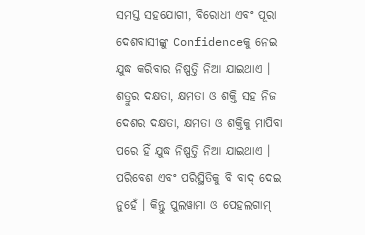ସମସ୍ତ ସହଯୋଗୀ, ବିରୋଧୀ ଏବଂ ପୂରା ଦେଶବାସୀଙ୍କୁ Confidenceକୁ ନେଇ ଯୁଦ୍ଧ କରିବାର ନିଷ୍ପତ୍ତି ନିଆ ଯାଇଥାଏ । ଶତ୍ରୁର ଦକ୍ଷତା, କ୍ଷମତା ଓ ଶକ୍ତି ସହ ନିଜ ଦେଶର ଦକ୍ଷତା, କ୍ଷମତା ଓ ଶକ୍ତିକୁ ମାପିବା ପରେ ହିଁ ଯୁଦ୍ଧ ନିଷ୍ପତ୍ତି ନିଆ ଯାଇଥାଏ । ପରିବେଶ ଏବଂ ପରିସ୍ଥିତିକୁ ବି ବାଦ୍ ଦେଇ ନୁହେଁ । କିନ୍ତୁ ପୁଲୱାମା ଓ ପେହଲଗାମ୍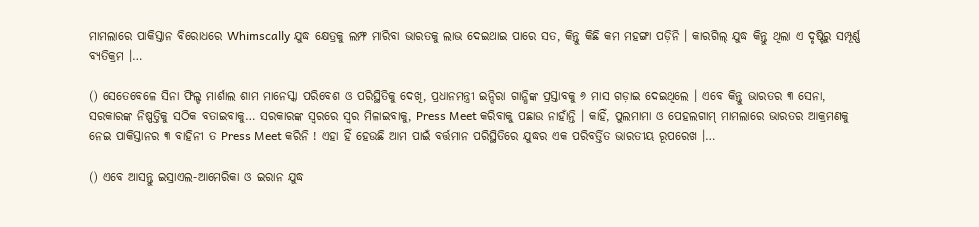ମାମଲାରେ ପାକିସ୍ତାନ ବିରୋଧରେ Whimscally ଯୁଦ୍ଧ କ୍ଷେତ୍ରକୁ ଲମ୍ଫ ମାରିବା ଭାରତକୁ ଲାଭ ଦେଇଥାଇ ପାରେ ସତ, କିନ୍ତୁ କିଛି କମ ମହଙ୍ଗା ପଡ଼ିନି । କାରଗିଲ୍ ଯୁଦ୍ଧ କିନ୍ତୁ ଥିଲା ଏ ଦୃଷ୍ଟିରୁ ସମ୍ପୂର୍ଣ୍ଣ ବ୍ୟତିକ୍ରମ ।…

() ସେତେବେଳେ ସିନା ଫିଲ୍ଡ ମାର୍ଶାଲ ଶାମ ମାନେସ୍କା ପରିବେଶ ଓ ପରିସ୍ଥିତିକୁ ଦେଖି, ପ୍ରଧାନମନ୍ତ୍ରୀ ଇନ୍ଦିରା ଗାନ୍ଧିଙ୍କ ପ୍ରସ୍ତାବକୁ ୬ ମାସ ଗଡ଼ାଇ ଦେଇଥିଲେ । ଏବେ କିନ୍ତୁ ଭାରତର ୩ ସେନା, ସରକାରଙ୍କ ନିଷ୍ପତ୍ତିକୁ ସଠିକ ବତାଇବାକୁ… ସରକାରଙ୍କ ସ୍ବରରେ ସ୍ବର ମିଳାଇବାକୁ, Press Meet କରିବାକୁ ପଛାଉ ନାହାଁନ୍ତି । କାହିଁ, ପୁଲମାମା ଓ ପେହଲଗାମ୍ ମାମଲାରେ ଭାରତର ଆକ୍ରମଣକୁ ନେଇ ପାକିସ୍ତାନର ୩ ବାହିନୀ ତ Press Meet କରିନି ! ଏହା ହିଁ ହେଉଛି ଆମ ପାଇଁ ବର୍ତ୍ତମାନ ପରିସ୍ଥିତିରେ ଯୁଦ୍ଧର ଏକ ପରିବର୍ତ୍ତିତ ଭାରତୀୟ ରୂପରେଖ ।…

() ଏବେ ଆସନ୍ତୁ ଇସ୍ରାଏଲ-ଆମେରିକା ଓ ଇରାନ ଯୁଦ୍ଧ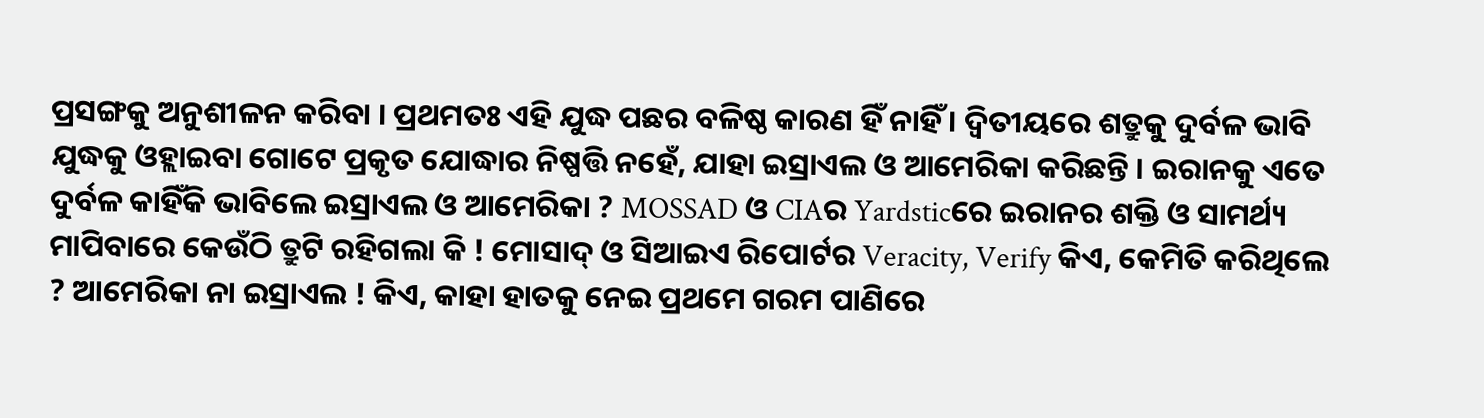ପ୍ରସଙ୍ଗକୁ ଅନୁଶୀଳନ କରିବା । ପ୍ରଥମତଃ ଏହି ଯୁଦ୍ଧ ପଛର ବଳିଷ୍ଠ କାରଣ ହିଁ ନାହିଁ । ଦ୍ବିତୀୟରେ ଶତ୍ରୁକୁ ଦୁର୍ବଳ ଭାବି ଯୁଦ୍ଧକୁ ଓହ୍ଲାଇବା ଗୋଟେ ପ୍ରକୃତ ଯୋଦ୍ଧାର ନିଷ୍ପତ୍ତି ନହେଁ, ଯାହା ଇସ୍ରାଏଲ ଓ ଆମେରିକା କରିଛନ୍ତି । ଇରାନକୁ ଏତେ ଦୁର୍ବଳ କାହିଁକି ଭାବିଲେ ଇସ୍ରାଏଲ ଓ ଆମେରିକା ? MOSSAD ଓ CIAର Yardsticରେ ଇରାନର ଶକ୍ତି ଓ ସାମର୍ଥ୍ୟ ମାପିବାରେ କେଉଁଠି ତ୍ରୁଟି ରହିଗଲା କି ! ମୋସାଦ୍ ଓ ସିଆଇଏ ରିପୋର୍ଟର Veracity, Verify କିଏ, କେମିତି କରିଥିଲେ ? ଆମେରିକା ନା ଇସ୍ରାଏଲ ! କିଏ, କାହା ହାତକୁ ନେଇ ପ୍ରଥମେ ଗରମ ପାଣିରେ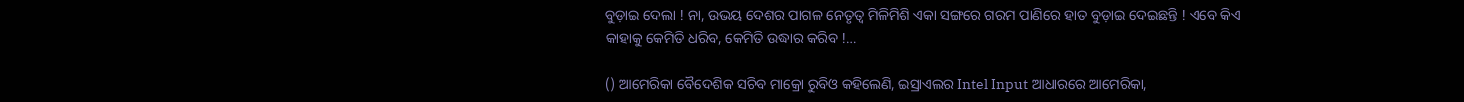ବୁଡ଼ାଇ ଦେଲା ! ନା, ଉଭୟ ଦେଶର ପାଗଳ ନେତୃତ୍ବ ମିଳିମିଶି ଏକା ସଙ୍ଗରେ ଗରମ ପାଣିରେ ହାତ ବୁଡ଼ାଇ ଦେଇଛନ୍ତି ! ଏବେ କିଏ କାହାକୁ କେମିତି ଧରିବ, କେମିତି ଉଦ୍ଧାର କରିବ !…

() ଆମେରିକା ବୈଦେଶିକ ସଚିବ ମାକ୍ରୋ ରୁବିଓ କହିଲେଣି, ଇସ୍ରାଏଲର Intel Input ଆଧାରରେ ଆମେରିକା,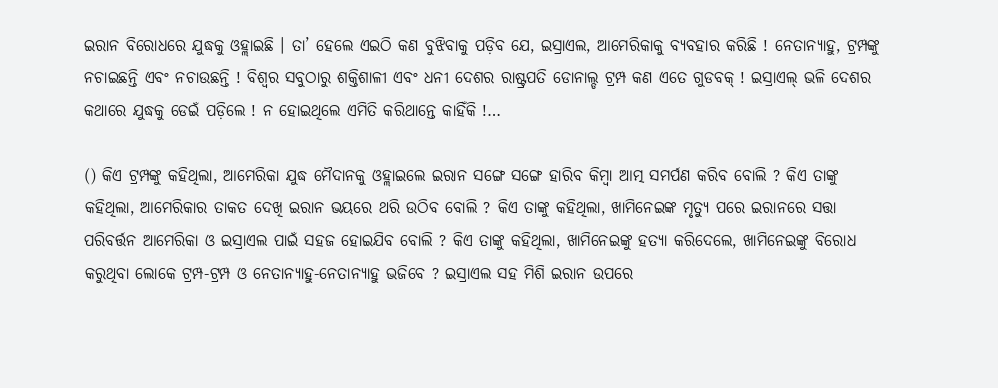ଇରାନ ବିରୋଧରେ ଯୁଦ୍ଧକୁ ଓହ୍ଲାଇଛି । ତା’ ହେଲେ ଏଇଠି କଣ ବୁଝିବାକୁ ପଡ଼ିବ ଯେ, ଇସ୍ରାଏଲ, ଆମେରିକାକୁ ବ୍ୟବହାର କରିଛି ! ନେତାନ୍ୟାହୁ, ଟ୍ରମ୍ପଙ୍କୁ ନଚାଇଛନ୍ତି ଏବଂ ନଚାଉଛନ୍ତି ! ବିଶ୍ବର ସବୁଠାରୁ ଶକ୍ତିଶାଳୀ ଏବଂ ଧନୀ ଦେଶର ରାଷ୍ଟ୍ରପତି ଡୋନାଲ୍ଡ ଟ୍ରମ୍ପ କଣ ଏତେ ଗୁଡବକ୍ ! ଇସ୍ରାଏଲ୍ ଭଳି ଦେଶର କଥାରେ ଯୁଦ୍ଧକୁ ଡେଇଁ ପଡ଼ିଲେ ! ନ ହୋଇଥିଲେ ଏମିତି କରିଥାନ୍ତେ କାହିଁକି !…

() କିଏ ଟ୍ରମ୍ପଙ୍କୁ କହିଥିଲା, ଆମେରିକା ଯୁଦ୍ଧ ମୈଦାନକୁ ଓହ୍ଲାଇଲେ ଇରାନ ସଙ୍ଗେ ସଙ୍ଗେ ହାରିବ କିମ୍ବା ଆତ୍ମ ସମର୍ପଣ କରିବ ବୋଲି ? କିଏ ତାଙ୍କୁ କହିଥିଲା, ଆମେରିକାର ତାକତ ଦେଖି ଇରାନ ଭୟରେ ଥରି ଉଠିବ ବୋଲି ? କିଏ ତାଙ୍କୁ କହିଥିଲା, ଖାମିନେଇଙ୍କ ମୃତ୍ୟୁ ପରେ ଇରାନରେ ସତ୍ତା ପରିବର୍ତ୍ତନ ଆମେରିକା ଓ ଇସ୍ରାଏଲ ପାଇଁ ସହଜ ହୋଇଯିବ ବୋଲି ? କିଏ ତାଙ୍କୁ କହିଥିଲା, ଖାମିନେଇଙ୍କୁ ହତ୍ୟା କରିଦେଲେ, ଖାମିନେଇଙ୍କୁ ବିରୋଧ କରୁଥିବା ଲୋକେ ଟ୍ରମ୍ପ-ଟ୍ରମ୍ପ ଓ ନେତାନ୍ୟାହୁ-ନେତାନ୍ୟାହୁ ଭଜିବେ ? ଇସ୍ରାଏଲ ସହ ମିଶି ଇରାନ ଉପରେ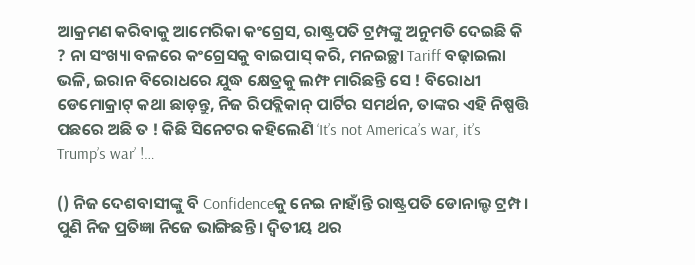ଆକ୍ରମଣ କରିବାକୁ ଆମେରିକା କଂଗ୍ରେସ, ରାଷ୍ଟ୍ରପତି ଟ୍ରମ୍ପଙ୍କୁ ଅନୁମତି ଦେଇଛି କି ? ନା ସଂଖ୍ୟା ବଳରେ କଂଗ୍ରେସକୁ ବାଇପାସ୍ କରି, ମନଇଚ୍ଛା Tariff ବଢ଼ାଇଲା ଭଳି, ଇରାନ ବିରୋଧରେ ଯୁଦ୍ଧ କ୍ଷେତ୍ରକୁ ଲମ୍ଫ ମାରିଛନ୍ତି ସେ ! ବିରୋଧୀ ଡେମୋକ୍ରାଟ୍ କଥା ଛାଡ଼ନ୍ତୁ, ନିଜ ରିପବ୍ଲିକାନ୍ ପାର୍ଟିର ସମର୍ଥନ, ତାଙ୍କର ଏହି ନିଷ୍ପତ୍ତି ପଛରେ ଅଛି ତ ! କିଛି ସିନେଟର କହିଲେଣି ‘It’s not America’s war, it’s Trump’s war’ !…

() ନିଜ ଦେଶବାସୀଙ୍କୁ ବି Confidenceକୁ ନେଇ ନାହାଁନ୍ତି ରାଷ୍ଟ୍ରପତି ଡୋନାଲ୍ଡ ଟ୍ରମ୍ପ । ପୁଣି ନିଜ ପ୍ରତିଜ୍ଞା ନିଜେ ଭାଙ୍ଗିଛନ୍ତି । ଦ୍ବିତୀୟ ଥର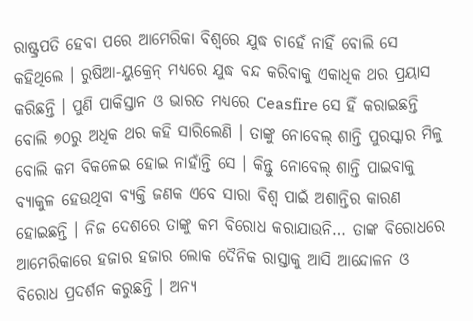ରାଷ୍ଟ୍ରପତି ହେବା ପରେ ଆମେରିକା ବିଶ୍ବରେ ଯୁଦ୍ଧ ଚାହେଁ ନାହିଁ ବୋଲି ସେ କହିଥିଲେ । ରୁଷିଆ-ୟୁକ୍ରେନ୍ ମଧ୍ୟରେ ଯୁଦ୍ଧ ବନ୍ଦ କରିବାକୁ ଏକାଧିକ ଥର ପ୍ରୟାସ କରିଛନ୍ତି । ପୁଣି ପାକିସ୍ତାନ ଓ ଭାରତ ମଧ୍ୟରେ Ceasfire ସେ ହିଁ କରାଇଛନ୍ତି ବୋଲି ୭୦ରୁ ଅଧିକ ଥର କହି ସାରିଲେଣି । ତାଙ୍କୁ ନୋବେଲ୍ ଶାନ୍ତି ପୁରସ୍କାର ମିଳୁ ବୋଲି କମ ବିକଳେଇ ହୋଇ ନାହାଁନ୍ତି ସେ । କିନ୍ତୁ ନୋବେଲ୍ ଶାନ୍ତି ପାଇବାକୁ ବ୍ୟାକୁଳ ହେଉଥିବା ବ୍ୟକ୍ତି ଜଣକ ଏବେ ସାରା ବିଶ୍ବ ପାଇଁ ଅଶାନ୍ତିର କାରଣ ହୋଇଛନ୍ତି । ନିଜ ଦେଶରେ ତାଙ୍କୁ କମ ବିରୋଧ କରାଯାଉନି… ତାଙ୍କ ବିରୋଧରେ ଆମେରିକାରେ ହଜାର ହଜାର ଲୋକ ଦୈନିକ ରାସ୍ତାକୁ ଆସି ଆନ୍ଦୋଳନ ଓ ବିରୋଧ ପ୍ରଦର୍ଶନ କରୁଛନ୍ତି । ଅନ୍ୟ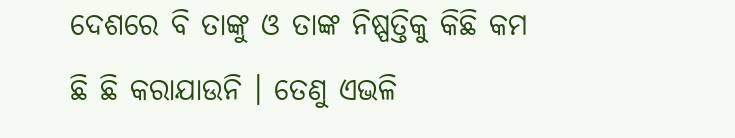ଦେଶରେ ବି ତାଙ୍କୁ ଓ ତାଙ୍କ ନିଷ୍ପତ୍ତିକୁ କିଛି କମ ଛି ଛି କରାଯାଉନି । ତେଣୁ ଏଭଳି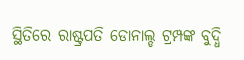ସ୍ଥିତିରେ ରାଷ୍ଟ୍ରପତି ଡୋନାଲ୍ଡ ଟ୍ରମ୍ପଙ୍କ ବୁଦ୍ଧି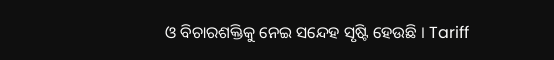ଓ ବିଚାରଶକ୍ତିକୁ ନେଇ ସନ୍ଦେହ ସୃଷ୍ଟି ହେଉଛି । Tariff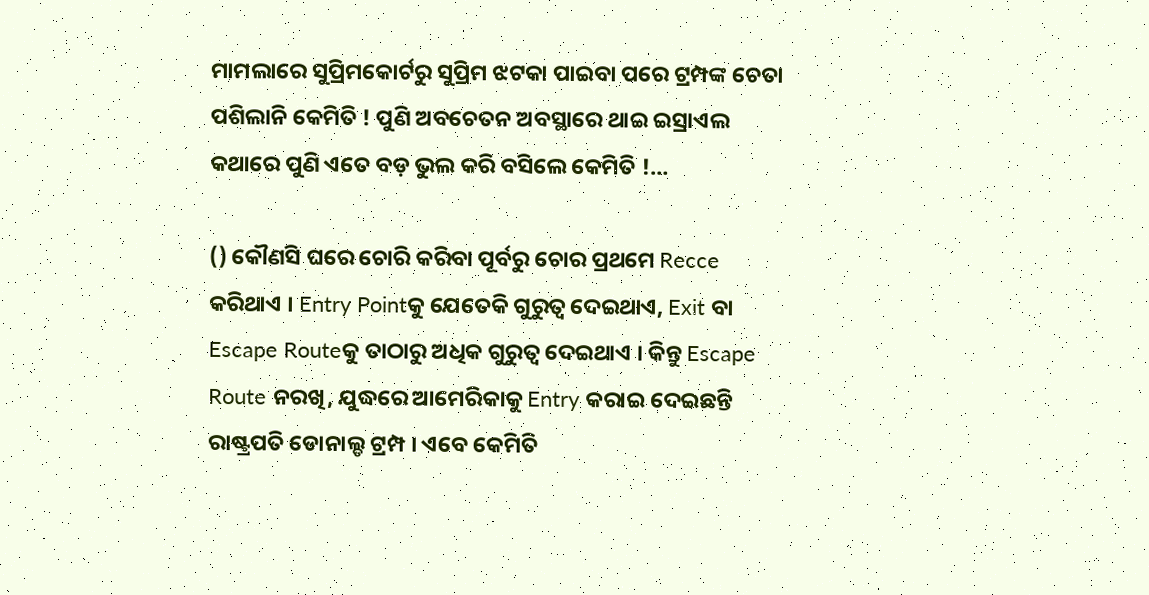ମାମଲାରେ ସୁପ୍ରିମକୋର୍ଟରୁ ସୁପ୍ରିମ ଝଟକା ପାଇବା ପରେ ଟ୍ରମ୍ପଙ୍କ ଚେତା ପଶିଲାନି କେମିତି ! ପୁଣି ଅବଚେତନ ଅବସ୍ଥାରେ ଥାଇ ଇସ୍ରାଏଲ କଥାରେ ପୁଣି ଏତେ ବଡ଼ ଭୁଲ କରି ବସିଲେ କେମିତି !…

() କୌଣସି ଘରେ ଚୋରି କରିବା ପୂର୍ବରୁ ଚୋର ପ୍ରଥମେ Recce କରିଥାଏ । Entry Pointକୁ ଯେତେକି ଗୁରୁତ୍ବ ଦେଇଥାଏ, Exit ବା Escape Routeକୁ ତାଠାରୁ ଅଧିକ ଗୁରୁତ୍ବ ଦେଇଥାଏ । କିନ୍ତୁ Escape Route ନରଖି, ଯୁଦ୍ଧରେ ଆମେରିକାକୁ Entry କରାଇ ଦେଇଛନ୍ତି ରାଷ୍ଟ୍ରପତି ଡୋନାଲ୍ଡ ଟ୍ରମ୍ପ । ଏବେ କେମିତି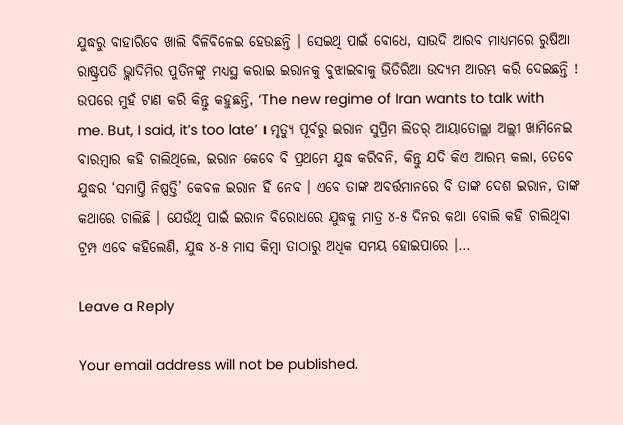ଯୁଦ୍ଧରୁ ବାହାରିବେ ଖାଲି ବିଳିବିଳେଇ ହେଉଛନ୍ତି । ସେଇଥି ପାଇଁ ବୋଧେ, ସାଉଦି ଆରବ ମାଧ୍ୟମରେ ରୁଷିଆ ରାଷ୍ଟ୍ରପତି ଭ୍ଲାଦିମିର ପୁତିନଙ୍କୁ ମଧ୍ୟସ୍ଥ କରାଇ ଇରାନକୁ ବୁଝାଇବାକୁ ଭିତିରିଆ ଉଦ୍ୟମ ଆରମ୍ଭ କରି ଦେଇଛନ୍ତି ! ଉପରେ ମୁହଁ ଟାଣ କରି କିନ୍ତୁ କହୁଛନ୍ତି, ‘The new regime of Iran wants to talk with me. But, I said, it’s too late’ । ମୃତ୍ୟୁ ପୂର୍ବରୁ ଇରାନ ସୁପ୍ରିମ ଲିଡର୍ ଆୟାତୋଲ୍ଲା ଅଲ୍ଲୀ ଖାମିନେଇ ବାରମ୍ବାର କହି ଚାଲିଥିଲେ, ଇରାନ କେବେ ବି ପ୍ରଥମେ ଯୁଦ୍ଧ କରିବନି, କିନ୍ତୁ ଯଦି କିଏ ଆରମ୍ଭ କଲା, ତେବେ ଯୁଦ୍ଧର ‘ସମାପ୍ତି ନିଷ୍ପତ୍ତି’ କେବଳ ଇରାନ ହିଁ ନେବ । ଏବେ ତାଙ୍କ ଅବର୍ତ୍ତମାନରେ ବି ତାଙ୍କ ଦେଶ ଇରାନ, ତାଙ୍କ କଥାରେ ଚାଲିଛି । ଯେଉଁଥି ପାଇଁ ଇରାନ ବିରୋଧରେ ଯୁଦ୍ଧକୁ ମାତ୍ର ୪-୫ ଦିନର କଥା ବୋଲି କହି ଚାଲିଥିବା ଟ୍ରମ୍ପ ଏବେ କହିଲେଣି, ଯୁଦ୍ଧ ୪-୫ ମାସ କିମ୍ବା ତାଠାରୁ ଅଧିକ ସମୟ ହୋଇପାରେ ।…

Leave a Reply

Your email address will not be published.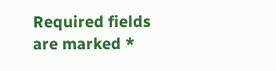Required fields are marked *